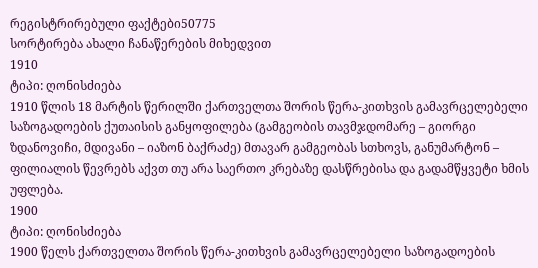რეგისტრირებული ფაქტები50775
სორტირება ახალი ჩანაწერების მიხედვით
1910
ტიპი: ღონისძიება
1910 წლის 18 მარტის წერილში ქართველთა შორის წერა-კითხვის გამავრცელებელი საზოგადოების ქუთაისის განყოფილება (გამგეობის თავმჯდომარე – გიორგი ზდანოვიჩი, მდივანი – იაზონ ბაქრაძე) მთავარ გამგეობას სთხოვს, განუმარტონ – ფილიალის წევრებს აქვთ თუ არა საერთო კრებაზე დასწრებისა და გადამწყვეტი ხმის უფლება.
1900
ტიპი: ღონისძიება
1900 წელს ქართველთა შორის წერა-კითხვის გამავრცელებელი საზოგადოების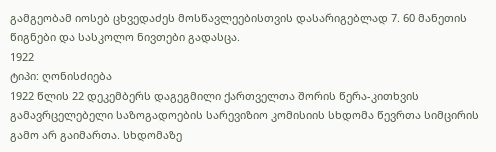გამგეობამ იოსებ ცხვედაძეს მოსწავლეებისთვის დასარიგებლად 7. 60 მანეთის წიგნები და სასკოლო ნივთები გადასცა.
1922
ტიპი: ღონისძიება
1922 წლის 22 დეკემბერს დაგეგმილი ქართველთა შორის წერა-კითხვის გამავრცელებელი საზოგადოების სარევიზიო კომისიის სხდომა წევრთა სიმცირის გამო არ გაიმართა. სხდომაზე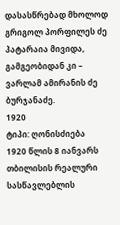დასასწრებად მხოლოდ გრიგოლ პორფილეს ძე პატარაია მივიდა, გამგეობიდან კი – ვარლამ ამირანის ძე ბურჯანაძე.
1920
ტიპი: ღონისძიება
1920 წლის 8 იანვარს თბილისის რეალური სასწავლებლის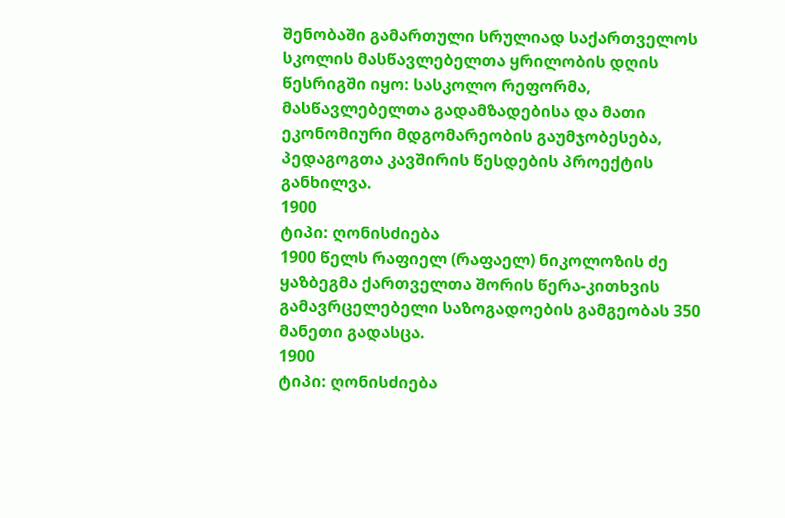შენობაში გამართული სრულიად საქართველოს სკოლის მასწავლებელთა ყრილობის დღის წესრიგში იყო: სასკოლო რეფორმა, მასწავლებელთა გადამზადებისა და მათი ეკონომიური მდგომარეობის გაუმჯობესება, პედაგოგთა კავშირის წესდების პროექტის განხილვა.
1900
ტიპი: ღონისძიება
1900 წელს რაფიელ (რაფაელ) ნიკოლოზის ძე ყაზბეგმა ქართველთა შორის წერა-კითხვის გამავრცელებელი საზოგადოების გამგეობას 350 მანეთი გადასცა.
1900
ტიპი: ღონისძიება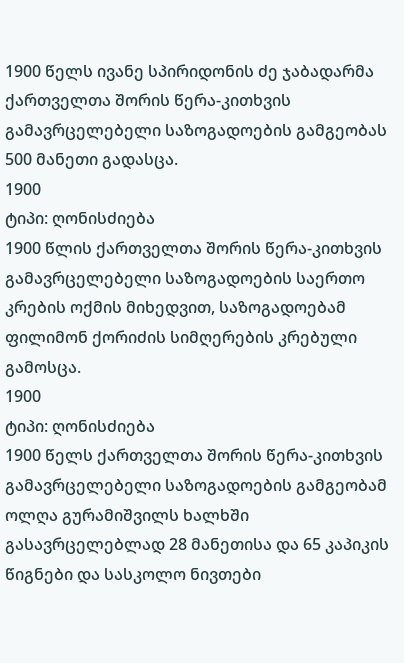1900 წელს ივანე სპირიდონის ძე ჯაბადარმა ქართველთა შორის წერა-კითხვის გამავრცელებელი საზოგადოების გამგეობას 500 მანეთი გადასცა.
1900
ტიპი: ღონისძიება
1900 წლის ქართველთა შორის წერა-კითხვის გამავრცელებელი საზოგადოების საერთო კრების ოქმის მიხედვით, საზოგადოებამ ფილიმონ ქორიძის სიმღერების კრებული გამოსცა.
1900
ტიპი: ღონისძიება
1900 წელს ქართველთა შორის წერა-კითხვის გამავრცელებელი საზოგადოების გამგეობამ ოლღა გურამიშვილს ხალხში გასავრცელებლად 28 მანეთისა და 65 კაპიკის წიგნები და სასკოლო ნივთები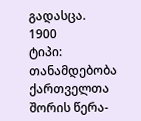გადასცა.
1900
ტიპი: თანამდებობა
ქართველთა შორის წერა-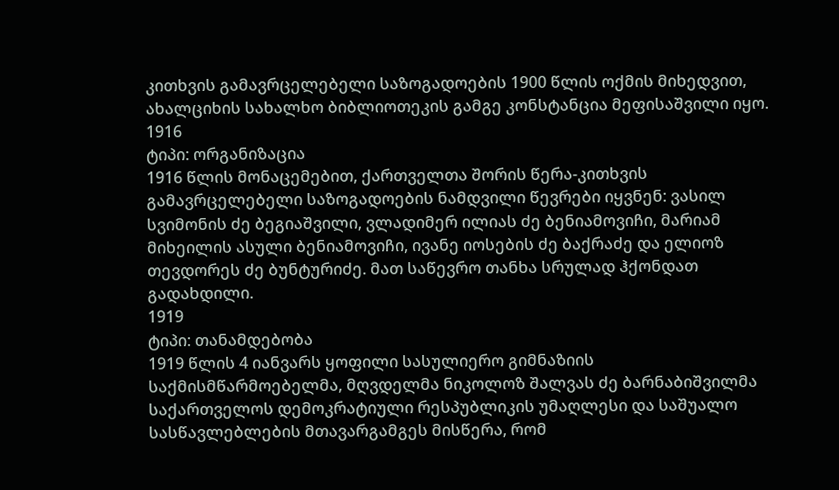კითხვის გამავრცელებელი საზოგადოების 1900 წლის ოქმის მიხედვით, ახალციხის სახალხო ბიბლიოთეკის გამგე კონსტანცია მეფისაშვილი იყო.
1916
ტიპი: ორგანიზაცია
1916 წლის მონაცემებით, ქართველთა შორის წერა-კითხვის გამავრცელებელი საზოგადოების ნამდვილი წევრები იყვნენ: ვასილ სვიმონის ძე ბეგიაშვილი, ვლადიმერ ილიას ძე ბენიამოვიჩი, მარიამ მიხეილის ასული ბენიამოვიჩი, ივანე იოსების ძე ბაქრაძე და ელიოზ თევდორეს ძე ბუნტურიძე. მათ საწევრო თანხა სრულად ჰქონდათ გადახდილი.
1919
ტიპი: თანამდებობა
1919 წლის 4 იანვარს ყოფილი სასულიერო გიმნაზიის საქმისმწარმოებელმა, მღვდელმა ნიკოლოზ შალვას ძე ბარნაბიშვილმა საქართველოს დემოკრატიული რესპუბლიკის უმაღლესი და საშუალო სასწავლებლების მთავარგამგეს მისწერა, რომ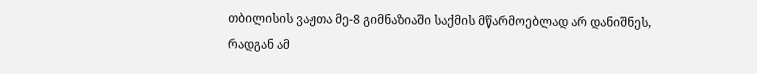თბილისის ვაჟთა მე-8 გიმნაზიაში საქმის მწარმოებლად არ დანიშნეს, რადგან ამ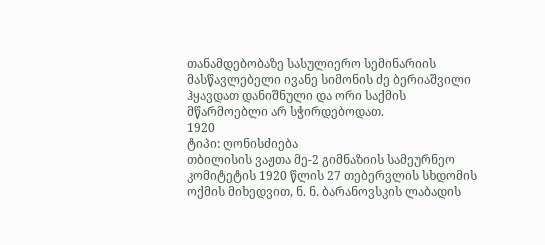თანამდებობაზე სასულიერო სემინარიის მასწავლებელი ივანე სიმონის ძე ბერიაშვილი ჰყავდათ დანიშნული და ორი საქმის მწარმოებლი არ სჭირდებოდათ.
1920
ტიპი: ღონისძიება
თბილისის ვაჟთა მე-2 გიმნაზიის სამეურნეო კომიტეტის 1920 წლის 27 თებერვლის სხდომის ოქმის მიხედვით, ნ. ნ. ბარანოვსკის ლაბადის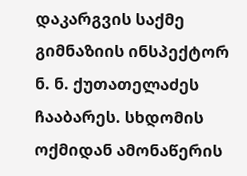დაკარგვის საქმე გიმნაზიის ინსპექტორ ნ. ნ. ქუთათელაძეს ჩააბარეს. სხდომის ოქმიდან ამონაწერის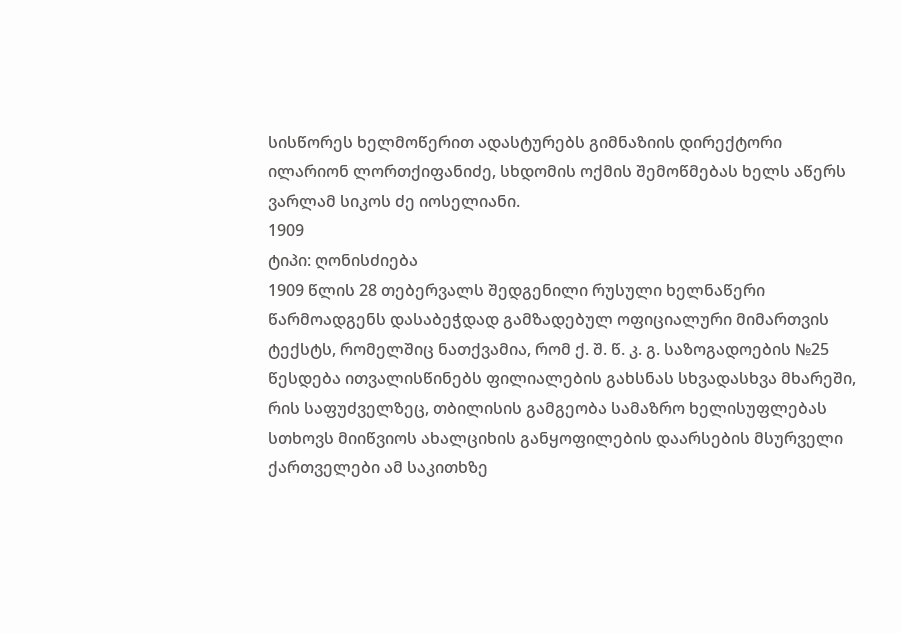სისწორეს ხელმოწერით ადასტურებს გიმნაზიის დირექტორი ილარიონ ლორთქიფანიძე, სხდომის ოქმის შემოწმებას ხელს აწერს ვარლამ სიკოს ძე იოსელიანი.
1909
ტიპი: ღონისძიება
1909 წლის 28 თებერვალს შედგენილი რუსული ხელნაწერი წარმოადგენს დასაბეჭდად გამზადებულ ოფიციალური მიმართვის ტექსტს, რომელშიც ნათქვამია, რომ ქ. შ. წ. კ. გ. საზოგადოების №25 წესდება ითვალისწინებს ფილიალების გახსნას სხვადასხვა მხარეში, რის საფუძველზეც, თბილისის გამგეობა სამაზრო ხელისუფლებას სთხოვს მიიწვიოს ახალციხის განყოფილების დაარსების მსურველი ქართველები ამ საკითხზე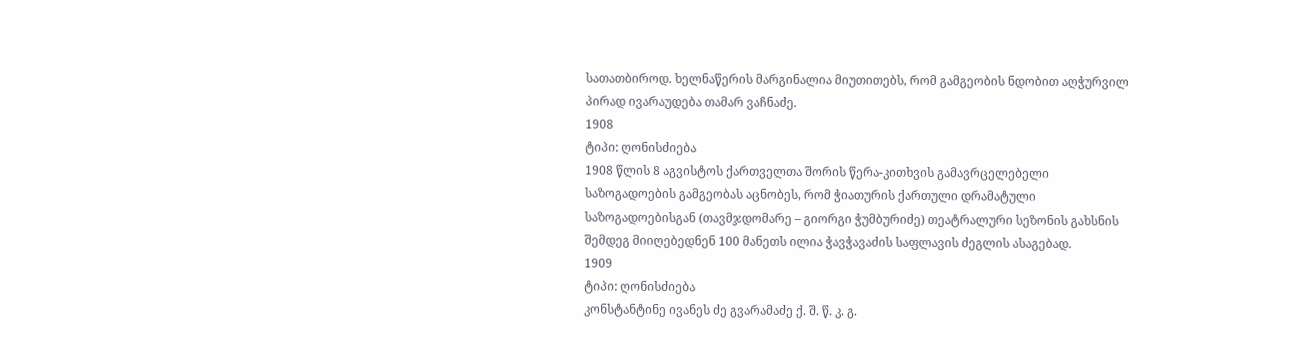სათათბიროდ. ხელნაწერის მარგინალია მიუთითებს, რომ გამგეობის ნდობით აღჭურვილ პირად ივარაუდება თამარ ვაჩნაძე.
1908
ტიპი: ღონისძიება
1908 წლის 8 აგვისტოს ქართველთა შორის წერა-კითხვის გამავრცელებელი საზოგადოების გამგეობას აცნობეს, რომ ჭიათურის ქართული დრამატული საზოგადოებისგან (თავმჯდომარე – გიორგი ჭუმბურიძე) თეატრალური სეზონის გახსნის შემდეგ მიიღებედნენ 100 მანეთს ილია ჭავჭავაძის საფლავის ძეგლის ასაგებად.
1909
ტიპი: ღონისძიება
კონსტანტინე ივანეს ძე გვარამაძე ქ. შ. წ. კ. გ.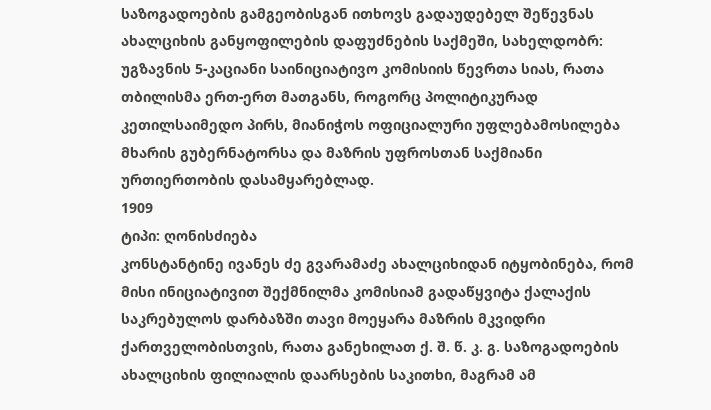საზოგადოების გამგეობისგან ითხოვს გადაუდებელ შეწევნას ახალციხის განყოფილების დაფუძნების საქმეში, სახელდობრ: უგზავნის 5-კაციანი საინიციატივო კომისიის წევრთა სიას, რათა თბილისმა ერთ-ერთ მათგანს, როგორც პოლიტიკურად კეთილსაიმედო პირს, მიანიჭოს ოფიციალური უფლებამოსილება მხარის გუბერნატორსა და მაზრის უფროსთან საქმიანი ურთიერთობის დასამყარებლად.
1909
ტიპი: ღონისძიება
კონსტანტინე ივანეს ძე გვარამაძე ახალციხიდან იტყობინება, რომ მისი ინიციატივით შექმნილმა კომისიამ გადაწყვიტა ქალაქის საკრებულოს დარბაზში თავი მოეყარა მაზრის მკვიდრი ქართველობისთვის, რათა განეხილათ ქ. შ. წ. კ. გ. საზოგადოების ახალციხის ფილიალის დაარსების საკითხი, მაგრამ ამ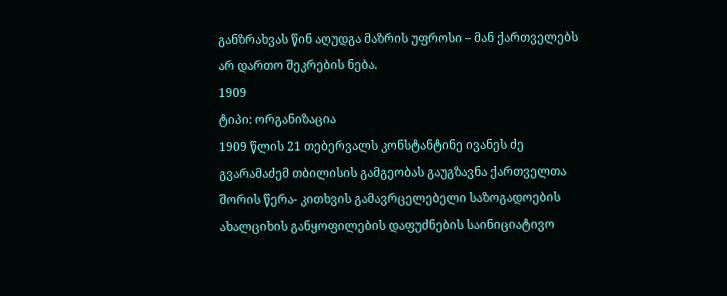განზრახვას წინ აღუდგა მაზრის უფროსი – მან ქართველებს არ დართო შეკრების ნება.
1909
ტიპი: ორგანიზაცია
1909 წლის 21 თებერვალს კონსტანტინე ივანეს ძე გვარამაძემ თბილისის გამგეობას გაუგზავნა ქართველთა შორის წერა- კითხვის გამავრცელებელი საზოგადოების ახალციხის განყოფილების დაფუძნების საინიციატივო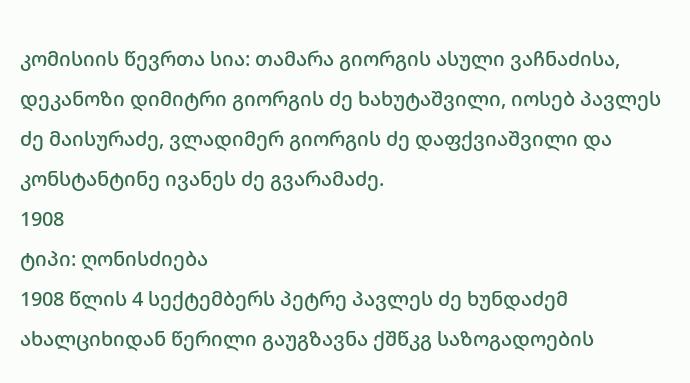კომისიის წევრთა სია: თამარა გიორგის ასული ვაჩნაძისა, დეკანოზი დიმიტრი გიორგის ძე ხახუტაშვილი, იოსებ პავლეს ძე მაისურაძე, ვლადიმერ გიორგის ძე დაფქვიაშვილი და კონსტანტინე ივანეს ძე გვარამაძე.
1908
ტიპი: ღონისძიება
1908 წლის 4 სექტემბერს პეტრე პავლეს ძე ხუნდაძემ ახალციხიდან წერილი გაუგზავნა ქშწკგ საზოგადოების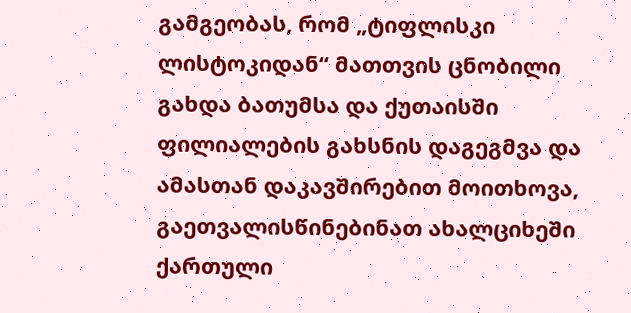გამგეობას, რომ „ტიფლისკი ლისტოკიდან“ მათთვის ცნობილი გახდა ბათუმსა და ქუთაისში ფილიალების გახსნის დაგეგმვა და ამასთან დაკავშირებით მოითხოვა, გაეთვალისწინებინათ ახალციხეში ქართული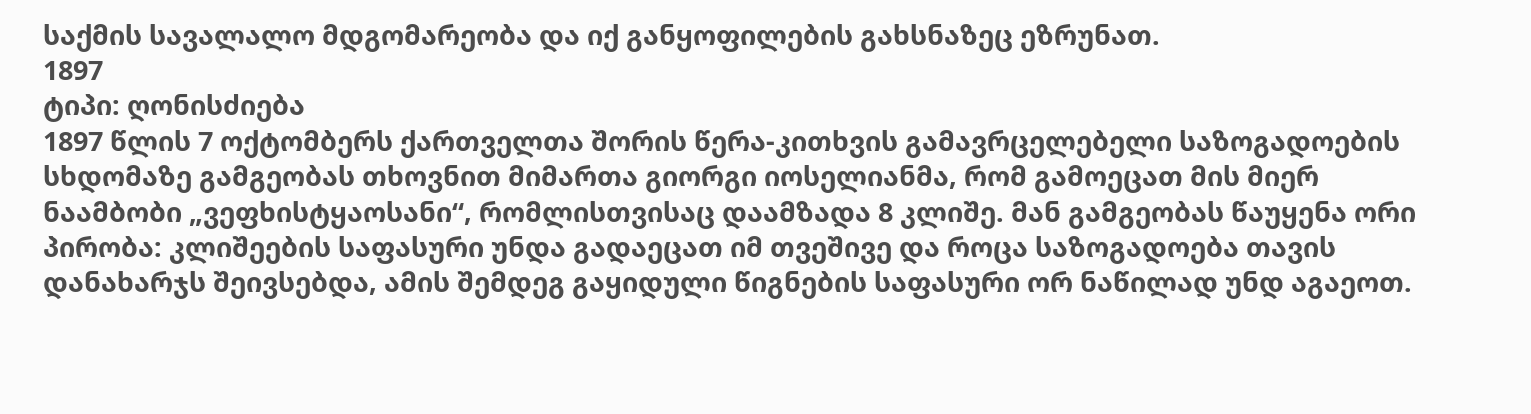საქმის სავალალო მდგომარეობა და იქ განყოფილების გახსნაზეც ეზრუნათ.
1897
ტიპი: ღონისძიება
1897 წლის 7 ოქტომბერს ქართველთა შორის წერა-კითხვის გამავრცელებელი საზოგადოების სხდომაზე გამგეობას თხოვნით მიმართა გიორგი იოსელიანმა, რომ გამოეცათ მის მიერ ნაამბობი „ვეფხისტყაოსანი“, რომლისთვისაც დაამზადა 8 კლიშე. მან გამგეობას წაუყენა ორი პირობა: კლიშეების საფასური უნდა გადაეცათ იმ თვეშივე და როცა საზოგადოება თავის დანახარჯს შეივსებდა, ამის შემდეგ გაყიდული წიგნების საფასური ორ ნაწილად უნდ აგაეოთ.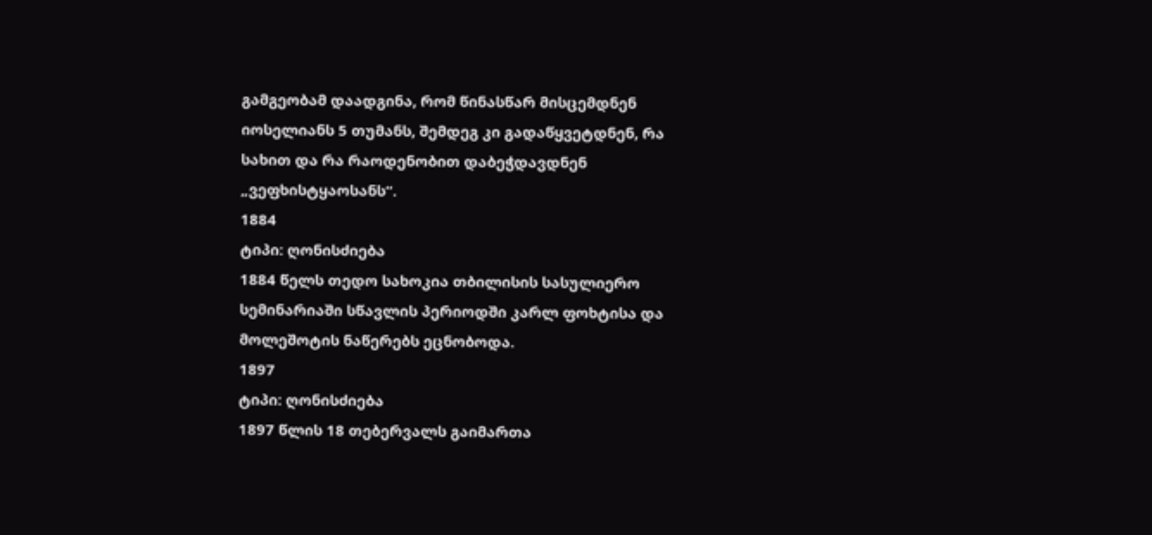გამგეობამ დაადგინა, რომ წინასწარ მისცემდნენ იოსელიანს 5 თუმანს, შემდეგ კი გადაწყვეტდნენ, რა სახით და რა რაოდენობით დაბეჭდავდნენ „ვეფხისტყაოსანს“.
1884
ტიპი: ღონისძიება
1884 წელს თედო სახოკია თბილისის სასულიერო სემინარიაში სწავლის პერიოდში კარლ ფოხტისა და მოლეშოტის ნაწერებს ეცნობოდა.
1897
ტიპი: ღონისძიება
1897 წლის 18 თებერვალს გაიმართა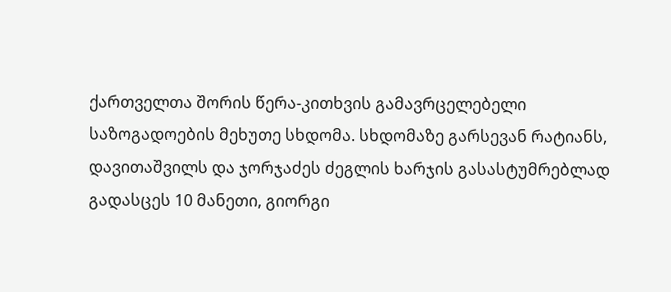ქართველთა შორის წერა-კითხვის გამავრცელებელი საზოგადოების მეხუთე სხდომა. სხდომაზე გარსევან რატიანს, დავითაშვილს და ჯორჯაძეს ძეგლის ხარჯის გასასტუმრებლად გადასცეს 10 მანეთი, გიორგი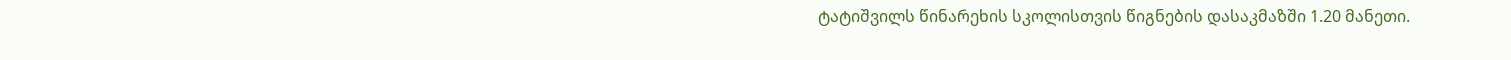ტატიშვილს წინარეხის სკოლისთვის წიგნების დასაკმაზში 1.20 მანეთი.